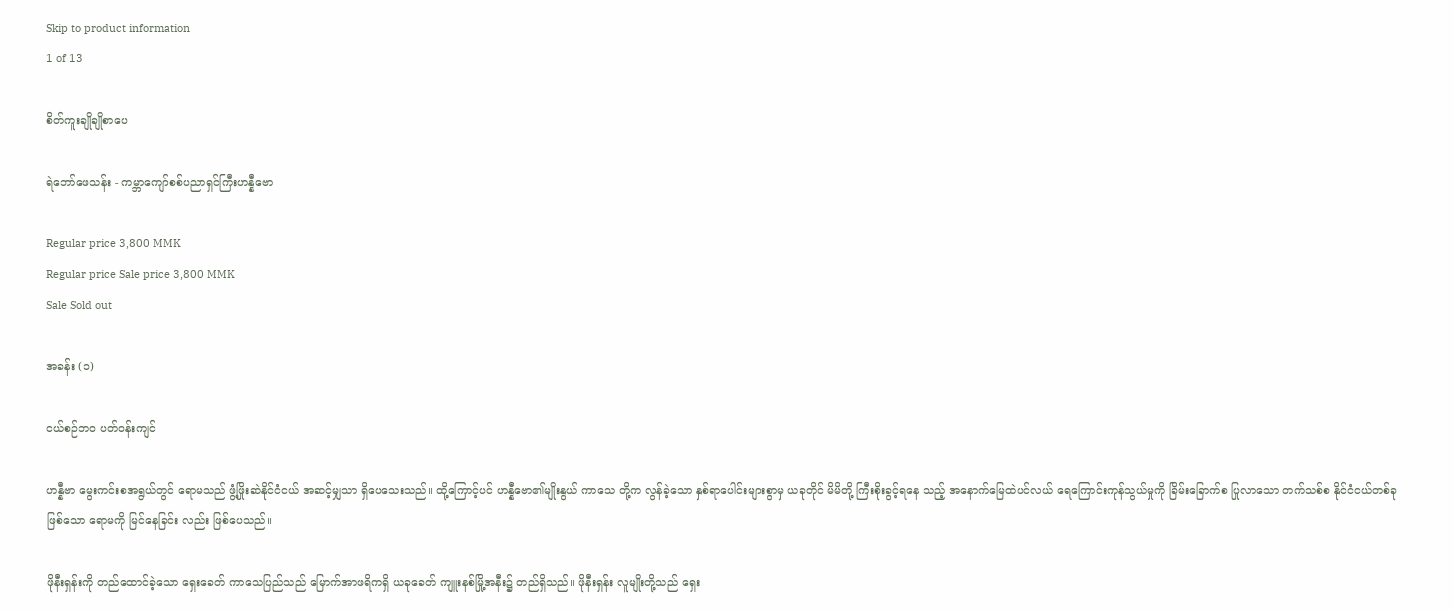Skip to product information
1 of 13

စိတ်ကူးချိုချိုစာပေ

ရဲဘော်ဖေသန်း - ကမ္ဘာကျော်စစ်ပညာရှင်ကြီးဟန္နီဗော

Regular price 3,800 MMK
Regular price Sale price 3,800 MMK
Sale Sold out

အခန်း (၁)

ငယ်စဉ်ဘဝ ပတ်ဝန်းကျင်

ဟန္နီဗာ မွေးကင်းစအရွယ်တွင် ရောမသည် ဖွံ့ဖြိုးဆဲနိုင်ငံငယ် အဆင့်မျှသာ ရှိပေသေးသည်။ ထို့ကြောင့်ပင် ဟန္နီဗော၏မျိုးနွယ် ကာသေ တို့က လွန်ခဲ့သော နှစ်ရာပေါင်းများစွာမှ ယခုတိုင် မိမိတို့ ကြီးစိုးခွင့်ရနေ သည့် အနောက်မြေထဲပင်လယ် ရေကြောင်းကုန်သွယ်မှုကို ခြိမ်းခြောက်စ ပြုလာသော တက်သစ်စ နိုင်ငံငယ်တစ်ခု ဖြစ်သော ရောမကို မြင်နေခြင်း လည်း ဖြစ်ပေသည်။

ဖိုနီးရှန်းကို တည်ထောင်ခဲ့သော ရှေးခေတ် ကာသေပြည်သည် မြောက်အာဖရိကရှိ ယခုခေတ် ကျူးနစ်မြို့အနီး၌ တည်ရှိသည်။ ဖိုနီးရှန်း လူမျိုးတို့သည် ရှေး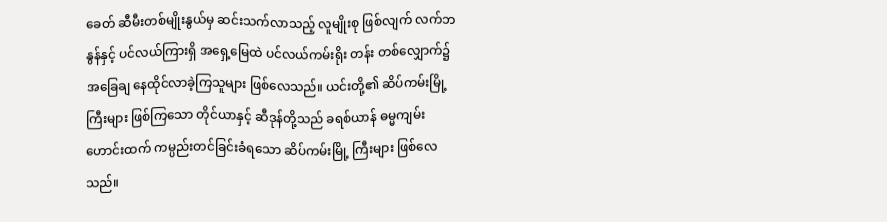ခေတ် ဆီမီးတစ်မျိုးနွယ်မှ ဆင်းသက်လာသည့် လူမျိုးစု ဖြစ်လျက် လက်ဘနွန်နှင့် ပင်လယ်ကြားရှိ အရှေ့မြေထဲ ပင်လယ်ကမ်းရိုး တန်း တစ်လျှောက်၌ အခြေချ နေထိုင်လာခဲ့ကြသူများ ဖြစ်လေသည်။ ယင်းတို့၏ ဆိပ်ကမ်းမြို့ကြီးများ ဖြစ်ကြသော တိုင်ယာနှင့် ဆီဒုန်တို့သည် ခရစ်ယာန် ဓမ္မကျမ်းဟောင်းထက် ကမ္ပည်းတင်ခြင်းခံရသော ဆိပ်ကမ်းမြို့ ကြီးများ ဖြစ်လေသည်။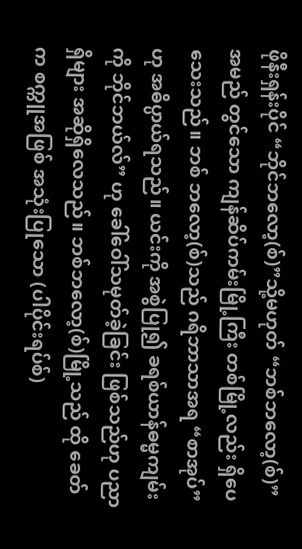ဖိုနီးရှန်းပိုင် “ဘိုင်ဘလော့(စ်)”သို့မဟုတ် “ဘစ်ဘလော့(စ်)” အမည် တွင်သော ကျန်ဆိပ်ကမ်းမြို့ကြီး တစ်မြို့လည်း ရှိပေသေးသည်။ ဘစ် ဘလော့(စ်)သည် ဂရိဘာသာအရ “စာအုပ်” ဟု အဓိပ္ပာယ်ရသည်။ ယင်းကို အစွဲပြု၍ ခရစ်ယာန်ဓမ္မကျမ်းကို ဘိုင်ဘယ်လ်” ဟု ခေါ်ဝေါ်သမုတ်ခဲ့ခြင်း ဖြစ်သည်ဟု ပညာရှိများ အဆိုရှိလေသည်။ ဘစ်ဘလော့(စ်)မြို့သည် ထို ခေတ်က စက္ကူအဖြစ် အသုံးပြုသော (ပါပိုင်းရပ်စ်)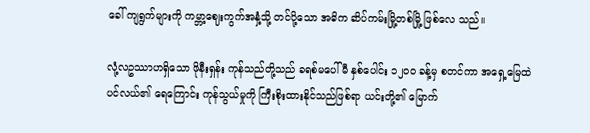ခေါ် ကျရွက်များကို ကမ္ဘာ့ဈေးကွက်အနှံ့သို့ တင်ပို့သော အဓိက ဆိပ်ကမ်းမြို့တစ်မြို့ ဖြစ်လေ သည်။

လုံ့လဥဿာဟရှိသော ဖိုနီးရှန်း ကုန်သည်တို့သည် ခရစ်မပေါ်မီ နှစ်ပေါင်း ၁၂၀၀ ခန့်မှ စတင်ကာ အရှေ့မြေထဲပင်လယ်၏ ရေကြောင်း ကုန်သွယ်မှုကို ကြီးစိုးထားနိုင်သည်ဖြစ်ရာ ယင်းတို့၏ မြောက်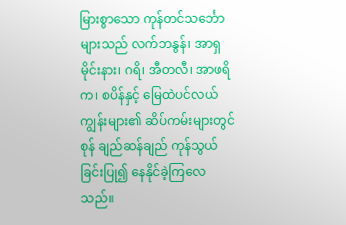မြားစွာသော ကုန်တင်သင်္ဘောများသည် လက်ဘနွန်၊ အာရှမိုင်းနား၊ ဂရိ၊ အီတလီ၊ အာဖရိက၊ စပိန်နှင့် မြေထဲပင်လယ်ကျွန်းများ၏ ဆိပ်ကမ်းများတွင် စုန် ချည်ဆန်ချည် ကုန်သွယ်ခြင်းပြု၍ နေနိုင်ခဲ့ကြလေသည်။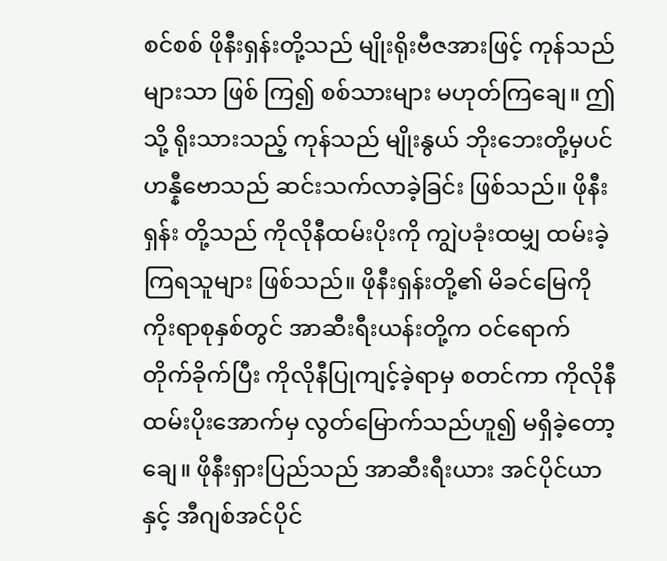စင်စစ် ဖိုနီးရှန်းတို့သည် မျိုးရိုးဗီဇအားဖြင့် ကုန်သည်များသာ ဖြစ် ကြ၍ စစ်သားများ မဟုတ်ကြချေ။ ဤသို့ ရိုးသားသည့် ကုန်သည် မျိုးနွယ် ဘိုးဘေးတို့မှပင် ဟန္နီဗောသည် ဆင်းသက်လာခဲ့ခြင်း ဖြစ်သည်။ ဖိုနီးရှန်း တို့သည် ကိုလိုနီထမ်းပိုးကို ကျွဲပခုံးထမျှ ထမ်းခဲ့ကြရသူများ ဖြစ်သည်။ ဖိုနီးရှန်းတို့၏ မိခင်မြေကို ကိုးရာစုနှစ်တွင် အာဆီးရီးယန်းတို့က ဝင်ရောက် တိုက်ခိုက်ပြီး ကိုလိုနီပြုကျင့်ခဲ့ရာမှ စတင်ကာ ကိုလိုနီထမ်းပိုးအောက်မှ လွတ်မြောက်သည်ဟူ၍ မရှိခဲ့တော့ချေ။ ဖိုနီးရှားပြည်သည် အာဆီးရီးယား အင်ပိုင်ယာနှင့် အီဂျစ်အင်ပိုင်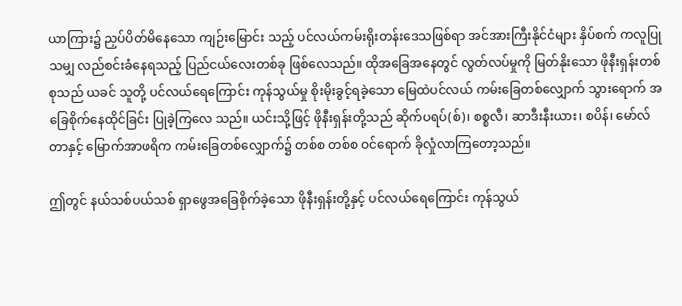ယာကြား၌ ညှပ်ပိတ်မိနေသော ကျဉ်းမြောင်း သည့် ပင်လယ်ကမ်းရိုးတန်းဒေသဖြစ်ရာ အင်အားကြီးနိုင်ငံများ နှိပ်စက် ကလူပြုသမျှ လည်စင်းခံနေရသည့် ပြည်ငယ်လေးတစ်ခု ဖြစ်လေသည်။ ထိုအခြေအနေတွင် လွတ်လပ်မှုကို မြတ်နိုးသော ဖိုနီးရှန်းတစ်စုသည် ယခင် သူတို့ ပင်လယ်ရေကြောင်း ကုန်သွယ်မှု စိုးမိုးခွင့်ရခဲ့သော မြေထဲပင်လယ် ကမ်းခြေတစ်လျှောက် သွားရောက် အခြေစိုက်နေထိုင်ခြင်း ပြုခဲ့ကြလေ သည်။ ယင်းသို့ဖြင့် ဖိုနီးရှန်းတို့သည် ဆိုက်ပရပ်(စ်)၊ စစ္စလီ၊ ဆာဒီးနီးယား၊ စပိန်၊ မော်လ်တာနှင့် မြောက်အာဖရိက ကမ်းခြေတစ်လျှောက်၌ တစ်စ တစ်စ ဝင်ရောက် ခိုလှုံလာကြတော့သည်။

ဤတွင် နယ်သစ်ပယ်သစ် ရှာဖွေအခြေစိုက်ခဲ့သော ဖိုနီးရှန်းတို့နှင့် ပင်လယ်ရေကြောင်း ကုန်သွယ်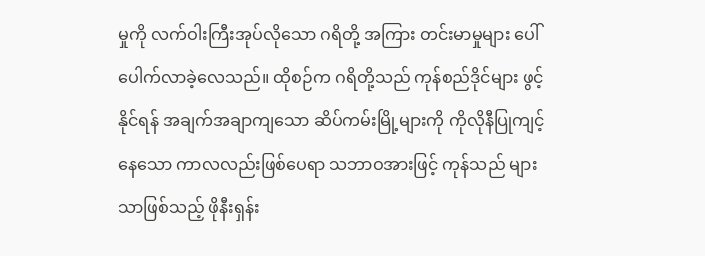မှုကို လက်ဝါးကြီးအုပ်လိုသော ဂရိတို့ အကြား တင်းမာမှုများ ပေါ်ပေါက်လာခဲ့လေသည်။ ထိုစဉ်က ဂရိတို့သည် ကုန်စည်ဒိုင်များ ဖွင့်နိုင်ရန် အချက်အချာကျသော ဆိပ်ကမ်းမြို့များကို ကိုလိုနီပြုကျင့်နေသော ကာလလည်းဖြစ်ပေရာ သဘာဝအားဖြင့် ကုန်သည် များသာဖြစ်သည့် ဖိုနီးရှန်း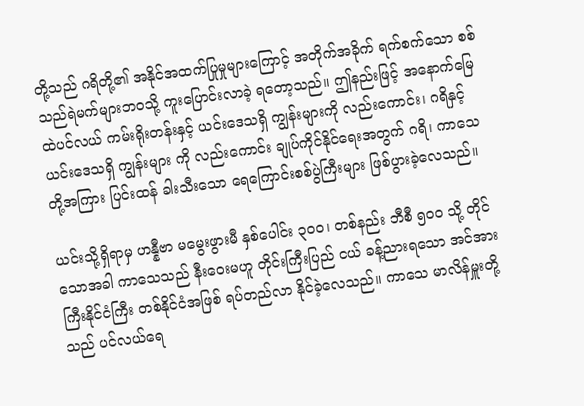တို့သည် ဂရိတို့၏ အနိုင်အထက်ပြုမှုများကြောင့် အတိုက်အခိုက် ရက်စက်သော စစ်သည်ရဲမက်များဘဝသို့ ကူးပြောင်းလာခဲ့ ရတော့သည်။ ဤနည်းဖြင့် အနောက်မြေထဲပင်လယ် ကမ်းရိုးတန်းနှင့် ယင်းဒေသရှိ ကျွန်းများကို လည်းကောင်း၊ ဂရိနှင့် ယင်းဒေသရှိ ကျွန်းများ ကို လည်းကောင်း ချုပ်ကိုင်နိုင်ရေးအတွက် ဂရိ၊ ကာသေတို့အကြား ပြင်းထန် ခါးသီးသော ရေကြောင်းစစ်ပွဲကြီးများ ဖြစ်ပွားခဲ့လေသည်။

ယင်းသို့ရှိရာမှ ဟန္နီဗာ မမွေးဖွားမီ နှစ်ပေါင်း ၃ဝဝ၊ တစ်နည်း ဘီစီ ၅ဝဝ သို့ တိုင်သောအခါ ကာသေသည် နီးဝေးမဟူ တိုင်းကြီးပြည် ငယ် ခန့်ညားရသော အင်အားကြီးနိုင်ငံကြီး တစ်နိုင်ငံအဖြစ် ရပ်တည်လာ နိုင်ခဲ့လေသည်။ ကာသေ မာလိန်မှူးတို့သည် ပင်လယ်ရေ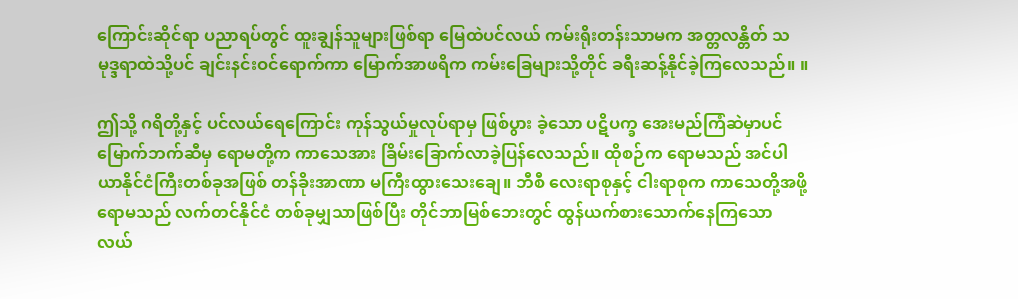ကြောင်းဆိုင်ရာ ပညာရပ်တွင် ထူးချွန်သူများဖြစ်ရာ မြေထဲပင်လယ် ကမ်းရိုးတန်းသာမက အတ္တလန္တိတ် သမုဒ္ဒရာထဲသို့ပင် ချင်းနင်းဝင်ရောက်ကာ မြောက်အာဖရိက ကမ်းခြေများသို့တိုင် ခရီးဆန့်နိုင်ခဲ့ကြလေသည်။ ။

ဤသို့ ဂရိတို့နှင့် ပင်လယ်ရေကြောင်း ကုန်သွယ်မှုလုပ်ရာမှ ဖြစ်ပွား ခဲ့သော ပဋိပက္ခ အေးမည်ကြံဆဲမှာပင် မြောက်ဘက်ဆီမှ ရောမတို့က ကာသေအား ခြိမ်းခြောက်လာခဲ့ပြန်လေသည်။ ထိုစဉ်က ရောမသည် အင်ပါယာနိုင်ငံကြီးတစ်ခုအဖြစ် တန်ခိုးအာဏာ မကြီးထွားသေးချေ။ ဘီစီ လေးရာစုနှင့် ငါးရာစုက ကာသေတို့အဖို့ ရောမသည် လက်တင်နိုင်ငံ တစ်ခုမျှသာဖြစ်ပြီး တိုင်ဘာမြစ်ဘေးတွင် ထွန်ယက်စားသောက်နေကြသော လယ်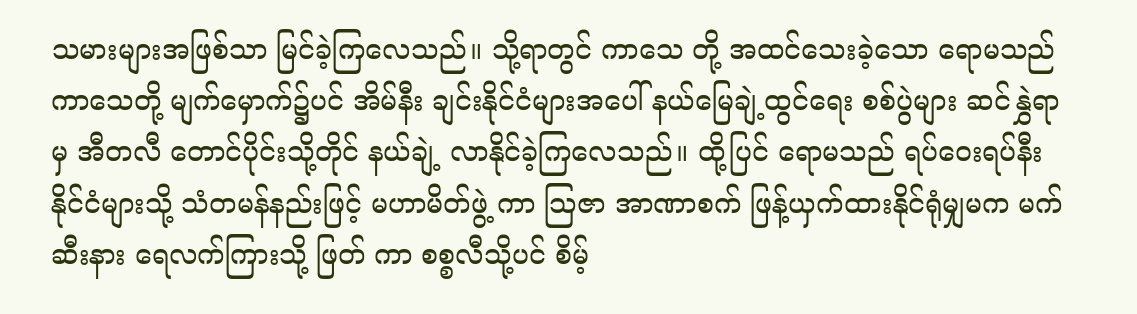သမားများအဖြစ်သာ မြင်ခဲ့ကြလေသည်။ သို့ရာတွင် ကာသေ တို့ အထင်သေးခဲ့သော ရောမသည် ကာသေတို့ မျက်မှောက်၌ပင် အိမ်နီး ချင်းနိုင်ငံများအပေါ် နယ်မြေချဲ့ထွင်ရေး စစ်ပွဲများ ဆင်နွှဲရာမှ အီတလီ တောင်ပိုင်းသို့တိုင် နယ်ချဲ့ လာနိုင်ခဲ့ကြလေသည်။ ထို့ပြင် ရောမသည် ရပ်ဝေးရပ်နီး နိုင်ငံများသို့ သံတမန်နည်းဖြင့် မဟာမိတ်ဖွဲ့ ကာ သြဇာ အာဏာစက် ဖြန့်ယှက်ထားနိုင်ရုံမျှမက မက်ဆီးနား ရေလက်ကြားသို့ ဖြတ် ကာ စစ္စလီသို့ပင် စိမ့်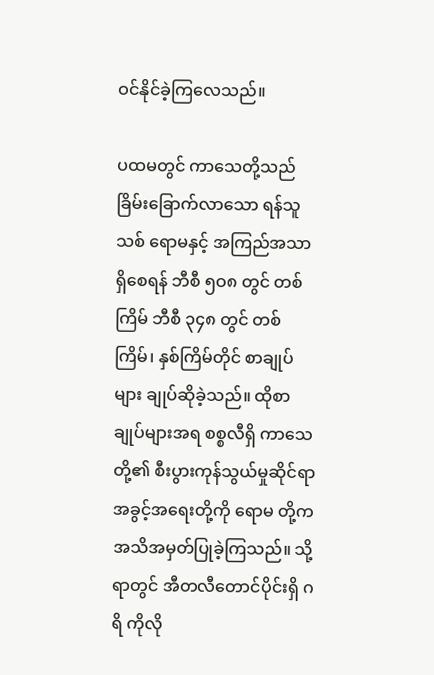ဝင်နိုင်ခဲ့ကြလေသည်။

ပထမတွင် ကာသေတို့သည် ခြိမ်းခြောက်လာသော ရန်သူသစ် ရောမနှင့် အကြည်အသာရှိစေရန် ဘီစီ ၅ဝ၈ တွင် တစ်ကြိမ် ဘီစီ ၃၄၈ တွင် တစ်ကြိမ်၊ နှစ်ကြိမ်တိုင် စာချုပ်များ ချုပ်ဆိုခဲ့သည်။ ထိုစာချုပ်များအရ စစ္စလီရှိ ကာသေတို့၏ စီးပွားကုန်သွယ်မှုဆိုင်ရာ အခွင့်အရေးတို့ကို ရောမ တို့က အသိအမှတ်ပြုခဲ့ကြသည်။ သို့ရာတွင် အီတလီတောင်ပိုင်းရှိ ဂရိ ကိုလို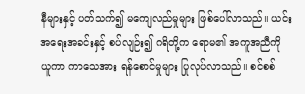နီများနှင့် ပတ်သက်၍ မကျေလည်မှုများ ဖြစ်ပေါ်လာသည်။ ယင်း အရေးအခင်းနှင့် စပ်လျဉ်း၍ ဂရိတို့က ရောမ၏ အကူအညီကို ယူကာ ကာသေအား ရန်စောင်မှုများ ပြုလုပ်လာသည်။ စင်စစ်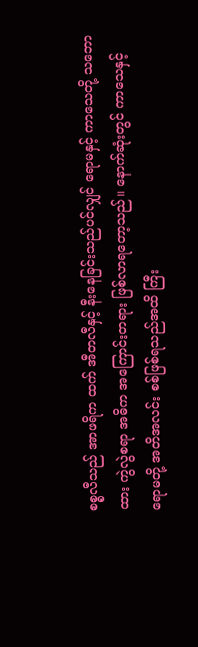စစ္စလီသည် အာဖရိက ထက် အီတလီနှင့် နီးနေခြင်းသည်ပင်လျှင် ရောမနှင့် ကာသေတို့ သဘောထား ကွဲလွဲစရာ အဓိက အကြောင်းတရား ဖြစ်လာရတော့သည်။ နောက်ဆုံးတွင် ကာသေနှင့် ရောမတို့ အတိအလင်း စစ်ဖြစ်ရသည်အထိ ကြီး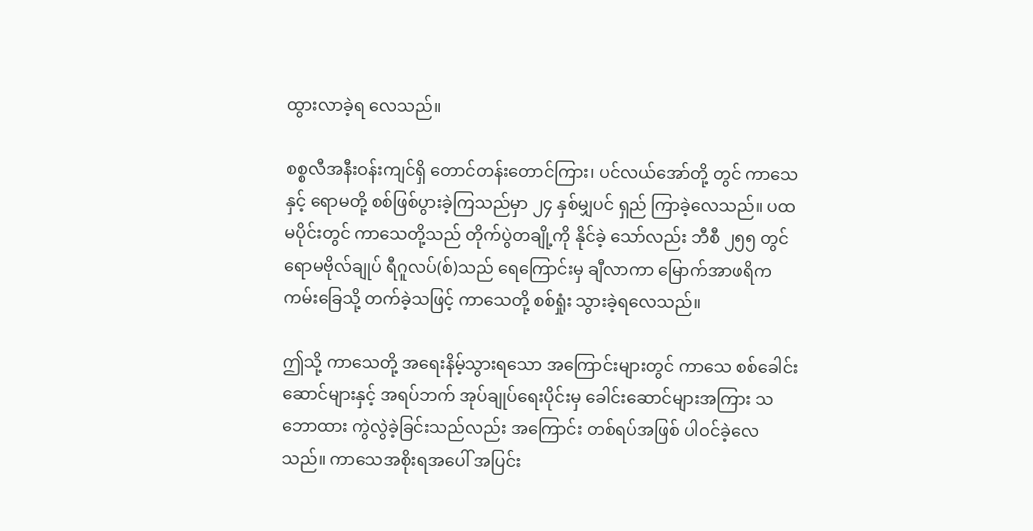ထွားလာခဲ့ရ လေသည်။

စစ္စလီအနီးဝန်းကျင်ရှိ တောင်တန်းတောင်ကြား၊ ပင်လယ်အော်တို့ တွင် ကာသေနှင့် ရောမတို့ စစ်ဖြစ်ပွားခဲ့ကြသည်မှာ ၂၄ နှစ်မျှပင် ရှည် ကြာခဲ့လေသည်။ ပထမပိုင်းတွင် ကာသေတို့သည် တိုက်ပွဲတချို့ကို နိုင်ခဲ့ သော်လည်း ဘီစီ ၂၅၅ တွင် ရောမဗိုလ်ချုပ် ရီဂူလပ်(စ်)သည် ရေကြောင်းမှ ချီလာကာ မြောက်အာဖရိက ကမ်းခြေသို့ တက်ခဲ့သဖြင့် ကာသေတို့ စစ်ရှုံး သွားခဲ့ရလေသည်။

ဤသို့ ကာသေတို့ အရေးနိမ့်သွားရသော အကြောင်းများတွင် ကာသေ စစ်ခေါင်းဆောင်များနှင့် အရပ်ဘက် အုပ်ချုပ်ရေးပိုင်းမှ ခေါင်းဆောင်များအကြား သဘောထား ကွဲလွဲခဲ့ခြင်းသည်လည်း အကြောင်း တစ်ရပ်အဖြစ် ပါဝင်ခဲ့လေသည်။ ကာသေအစိုးရအပေါ် အပြင်း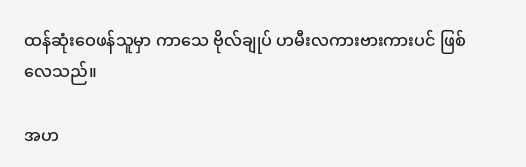ထန်ဆုံးဝေဖန်သူမှာ ကာသေ ဗိုလ်ချုပ် ဟမီးလကားဗားကားပင် ဖြစ်လေသည်။

အဟ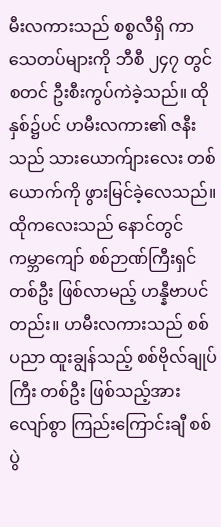မီးလကားသည် စစ္စလီရှိ ကာသေတပ်များကို ဘီစီ ၂၄၇ တွင် စတင် ဦးစီးကွပ်ကဲခဲ့သည်။ ထိုနှစ်၌ပင် ဟမီးလကား၏ ဇနီးသည် သားယောက်ျားလေး တစ်ယောက်ကို ဖွားမြင်ခဲ့လေသည်။ ထိုကလေးသည် နောင်တွင် ကမ္ဘာကျော် စစ်ဉာဏ်ကြီးရှင် တစ်ဦး ဖြစ်လာမည့် ဟန္နီဗာပင် တည်း။ ဟမီးလကားသည် စစ်ပညာ ထူးချွန်သည့် စစ်ဗိုလ်ချုပ်ကြီး တစ်ဦး ဖြစ်သည့်အားလျော်စွာ ကြည်းကြောင်းချီ စစ်ပွဲ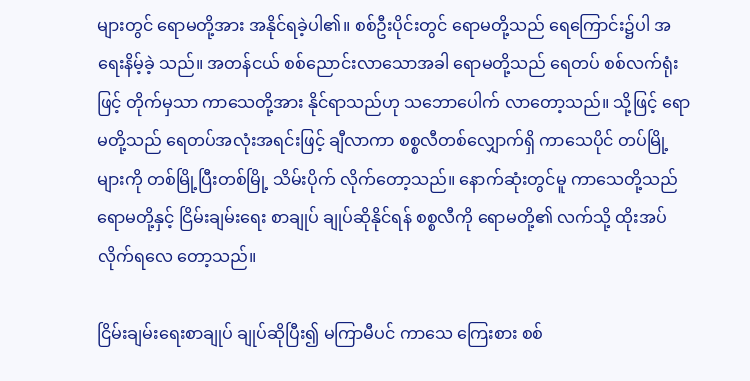များတွင် ရောမတို့အား အနိုင်ရခဲ့ပါ၏။ စစ်ဦးပိုင်းတွင် ရောမတို့သည် ရေကြောင်း၌ပါ အရေးနိမ့်ခဲ့ သည်။ အတန်ငယ် စစ်ညောင်းလာသောအခါ ရောမတို့သည် ရေတပ် စစ်လက်ရုံးဖြင့် တိုက်မှသာ ကာသေတို့အား နိုင်ရာသည်ဟု သဘောပေါက် လာတော့သည်။ သို့ဖြင့် ရောမတို့သည် ရေတပ်အလုံးအရင်းဖြင့် ချီလာကာ စစ္စလီတစ်လျှောက်ရှိ ကာသေပိုင် တပ်မြို့များကို တစ်မြို့ပြီးတစ်မြို့ သိမ်းပိုက် လိုက်တော့သည်။ နောက်ဆုံးတွင်မူ ကာသေတို့သည် ရောမတို့နှင့် ငြိမ်းချမ်းရေး စာချုပ် ချုပ်ဆိုနိုင်ရန် စစ္စလီကို ရောမတို့၏ လက်သို့ ထိုးအပ်လိုက်ရလေ တော့သည်။

ငြိမ်းချမ်းရေးစာချုပ် ချုပ်ဆိုပြီး၍ မကြာမီပင် ကာသေ ကြေးစား စစ်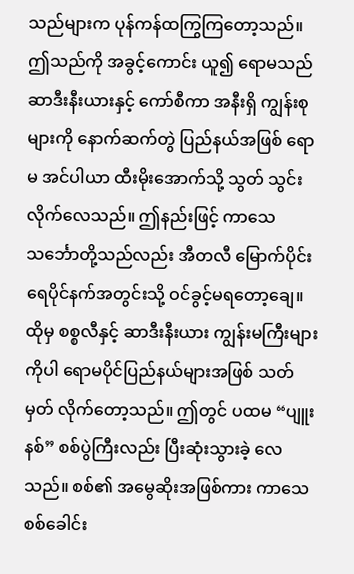သည်များက ပုန်ကန်ထကြွကြတော့သည်။ ဤသည်ကို အခွင့်ကောင်း ယူ၍ ရောမသည် ဆာဒီးနီးယားနှင့် ကော်စီကာ အနီးရှိ ကျွန်းစုများကို နောက်ဆက်တွဲ ပြည်နယ်အဖြစ် ရောမ အင်ပါယာ ထီးမိုးအောက်သို့ သွတ် သွင်းလိုက်လေသည်။ ဤနည်းဖြင့် ကာသေသင်္ဘောတို့သည်လည်း အီတလီ မြောက်ပိုင်း ရေပိုင်နက်အတွင်းသို့ ဝင်ခွင့်မရတော့ချေ။ ထိုမှ စစ္စလီနှင့် ဆာဒီးနီးယား ကျွန်းမကြီးများကိုပါ ရောမပိုင်ပြည်နယ်များအဖြစ် သတ်မှတ် လိုက်တော့သည်။ ဤတွင် ပထမ “ပျူးနစ်” စစ်ပွဲကြီးလည်း ပြီးဆုံးသွားခဲ့ လေသည်။ စစ်၏ အမွေဆိုးအဖြစ်ကား ကာသေစစ်ခေါင်း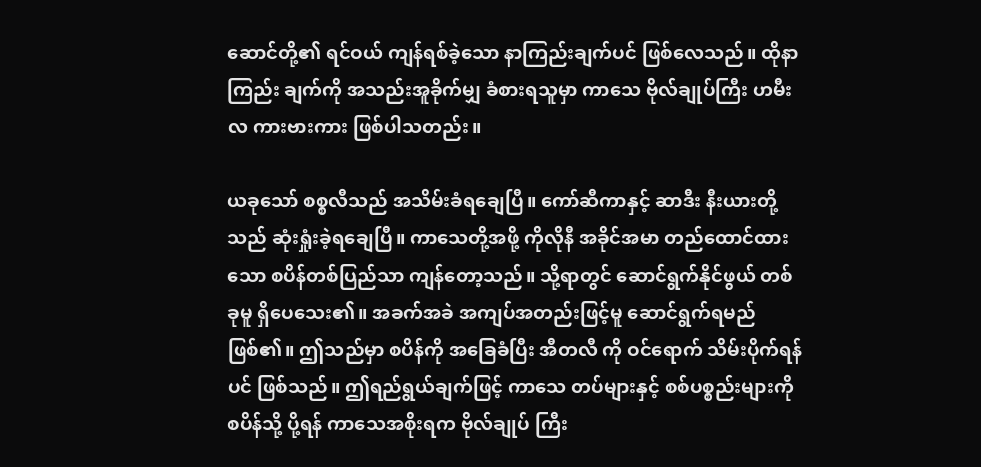ဆောင်တို့၏ ရင်ဝယ် ကျန်ရစ်ခဲ့သော နာကြည်းချက်ပင် ဖြစ်လေသည်။ ထိုနာကြည်း ချက်ကို အသည်းအူခိုက်မျှ ခံစားရသူမှာ ကာသေ ဗိုလ်ချုပ်ကြီး ဟမီးလ ကားဗားကား ဖြစ်ပါသတည်း။

ယခုသော် စစ္စလီသည် အသိမ်းခံရချေပြီ။ ကော်ဆီကာနှင့် ဆာဒီး နီးယားတို့သည် ဆုံးရှုံးခဲ့ရချေပြီ။ ကာသေတို့အဖို့ ကိုလိုနီ အခိုင်အမာ တည်ထောင်ထားသော စပိန်တစ်ပြည်သာ ကျန်တော့သည်။ သို့ရာတွင် ဆောင်ရွက်နိုင်ဖွယ် တစ်ခုမူ ရှိပေသေး၏။ အခက်အခဲ အကျပ်အတည်းဖြင့်မူ ဆောင်ရွက်ရမည် ဖြစ်၏။ ဤသည်မှာ စပိန်ကို အခြေခံပြီး အီတလီ ကို ဝင်ရောက် သိမ်းပိုက်ရန်ပင် ဖြစ်သည်။ ဤရည်ရွယ်ချက်ဖြင့် ကာသေ တပ်များနှင့် စစ်ပစ္စည်းများကို စပိန်သို့ ပို့ရန် ကာသေအစိုးရက ဗိုလ်ချုပ် ကြီး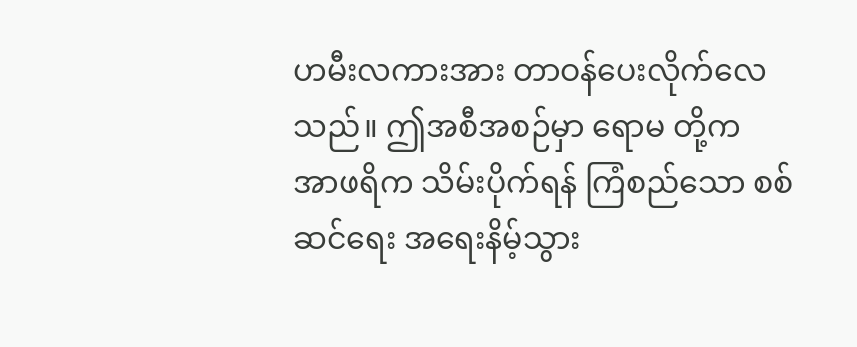ဟမီးလကားအား တာဝန်ပေးလိုက်လေသည်။ ဤအစီအစဉ်မှာ ရောမ တို့က အာဖရိက သိမ်းပိုက်ရန် ကြံစည်သော စစ်ဆင်ရေး အရေးနိမ့်သွား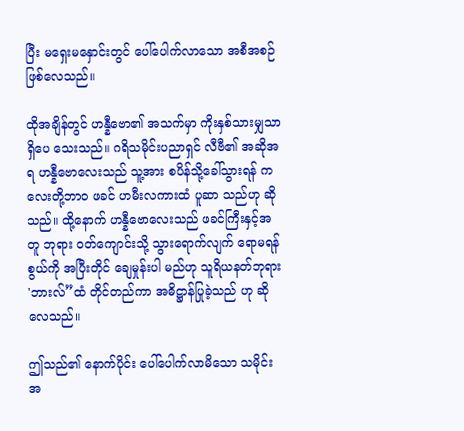ပြီး မရှေးမနှောင်းတွင် ပေါ်ပေါက်လာသော အစီအစဉ် ဖြစ်လေသည်။

ထိုအချိန်တွင် ဟန္နီဗော၏ အသက်မှာ ကိုးနှစ်သားမျှသာ ရှိပေ သေးသည်။ ဂရိသမိုင်းပညာရှင် လီဗီ၏ အဆိုအရ ဟန္နီဗောလေးသည် သူ့အား စပိန်သို့ခေါ်သွားရန် ကလေးတို့ဘာဝ ဖခင် ဟမီးလကားထံ ပူဆာ သည်ဟု ဆိုသည်။ ထို့နောက် ဟန္နီဗောလေးသည် ဖခင်ကြီးနှင့်အတူ ဘုရား ဝတ်ကျောင်းသို့ သွားရောက်လျက် ရောမရန်စွယ်ကို အပြီးတိုင် ချေမှုန်းပါ မည်ဟု သူရိယနတ်ဘုရား 'ဘားလ်”ထံ တိုင်တည်ကာ အဓိဋ္ဌာန်ပြုခဲ့သည် ဟု ဆိုလေသည်။

ဤသည်၏ နောက်ပိုင်း ပေါ်ပေါက်လာမိသော သမိုင်းအ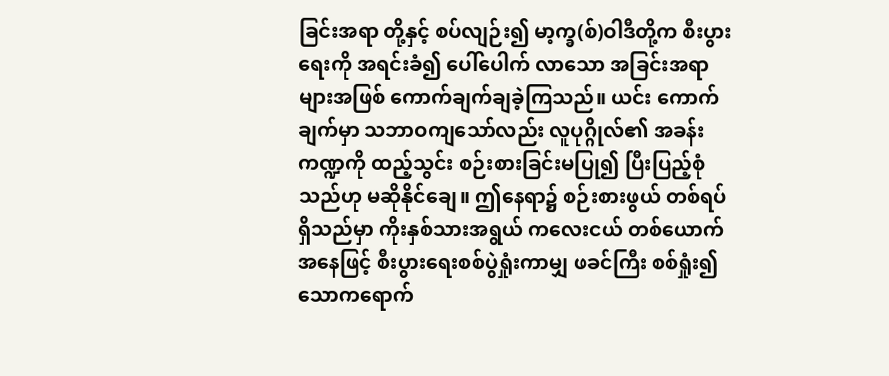ခြင်းအရာ တို့နှင့် စပ်လျဉ်း၍ မာ့က္ခ(စ်)ဝါဒီတို့က စီးပွားရေးကို အရင်းခံ၍ ပေါ်ပေါက် လာသော အခြင်းအရာများအဖြစ် ကောက်ချက်ချခဲ့ကြသည်။ ယင်း ကောက် ချက်မှာ သဘာဝကျသော်လည်း လူပုဂ္ဂိုလ်၏ အခန်းကဏ္ဍကို ထည့်သွင်း စဉ်းစားခြင်းမပြု၍ ပြီးပြည့်စုံသည်ဟု မဆိုနိုင်ချေ။ ဤနေရာ၌ စဉ်းစားဖွယ် တစ်ရပ်ရှိသည်မှာ ကိုးနှစ်သားအရွယ် ကလေးငယ် တစ်ယောက်အနေဖြင့် စီးပွားရေးစစ်ပွဲရှုံးကာမျှ ဖခင်ကြီး စစ်ရှုံး၍ သောကရောက်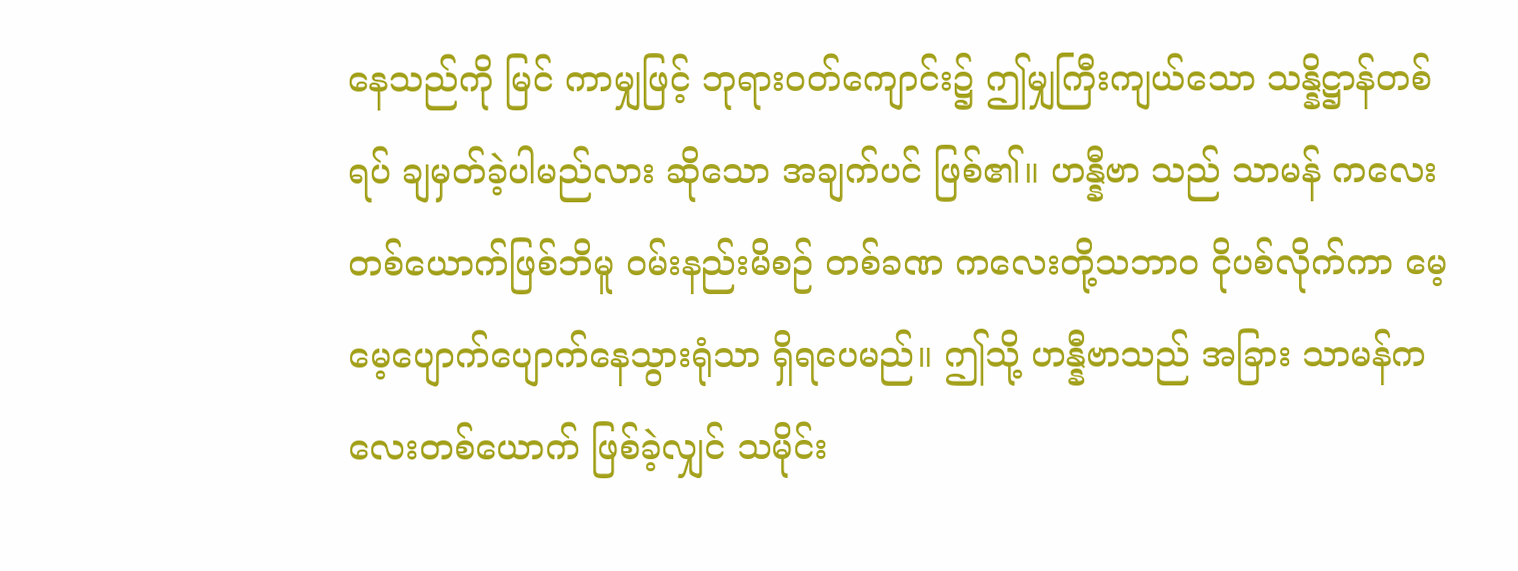နေသည်ကို မြင် ကာမျှဖြင့် ဘုရားဝတ်ကျောင်း၌ ဤမျှကြီးကျယ်သော သန္နိဋ္ဌာန်တစ်ရပ် ချမှတ်ခဲ့ပါမည်လား ဆိုသော အချက်ပင် ဖြစ်၏။ ဟန္နီဗာ သည် သာမန် ကလေးတစ်ယောက်ဖြစ်ဘိမူ ဝမ်းနည်းမိစဉ် တစ်ခဏ ကလေးတို့သဘာဝ ငိုပစ်လိုက်ကာ မေ့မေ့ပျောက်ပျောက်နေသွားရုံသာ ရှိရပေမည်။ ဤသို့ ဟန္နီဗာသည် အခြား သာမန်ကလေးတစ်ယောက် ဖြစ်ခဲ့လျှင် သမိုင်း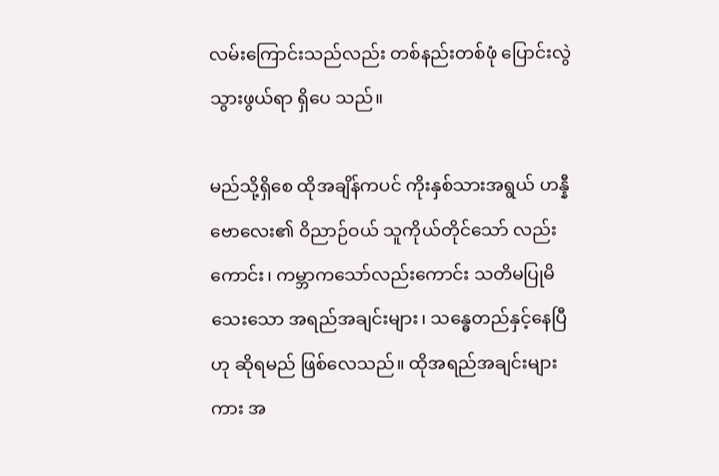လမ်းကြောင်းသည်လည်း တစ်နည်းတစ်ဖုံ ပြောင်းလွဲသွားဖွယ်ရာ ရှိပေ သည်။

မည်သို့ရှိစေ ထိုအချိန်ကပင် ကိုးနှစ်သားအရွယ် ဟန္နီဗောလေး၏ ဝိညာဉ်ဝယ် သူကိုယ်တိုင်သော် လည်းကောင်း၊ ကမ္ဘာကသော်လည်းကောင်း သတိမပြုမိသေးသော အရည်အချင်းများ၊ သန္ဓေတည်နှင့်နေပြီဟု ဆိုရမည် ဖြစ်လေသည်။ ထိုအရည်အချင်းများကား အ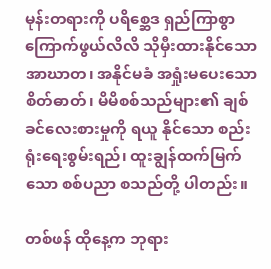မုန်းတရားကို ပရိစ္ဆေဒ ရှည်ကြာစွာ ကြောက်ဖွယ်လိလိ သိုမှီးထားနိုင်သော အာဃာတ၊ အနိုင်မခံ အရှုံးမပေးသော စိတ်ဓာတ်၊ မိမိစစ်သည်များ၏ ချစ်ခင်လေးစားမှုကို ရယူ နိုင်သော စည်းရုံးရေးစွမ်းရည်၊ ထူးချွန်ထက်မြက်သော စစ်ပညာ စသည်တို့ ပါတည်း။

တစ်ဖန် ထိုနေ့က ဘုရား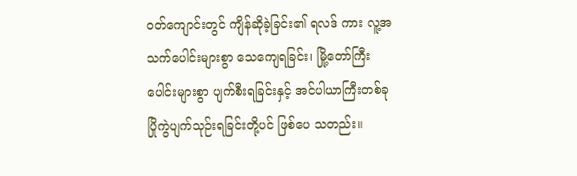ဝတ်ကျောင်းတွင် ကျိန်ဆိုခဲ့ခြင်း၏ ရလဒ် ကား လူ့အသက်ပေါင်းများစွာ သေကျေရခြင်း၊ မြို့တော်ကြီးပေါင်းများစွာ ပျက်စီးရခြင်းနှင့် အင်ပါယာကြီးတစ်ခု ပြိုကွဲပျက်သုဉ်းရခြင်းတို့ပင် ဖြစ်ပေ သတည်း။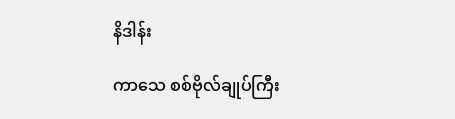နိဒါန်း

ကာသေ စစ်ဗိုလ်ချုပ်ကြီး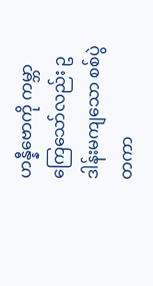ဟန္နီဗောကို ကမ္ဘာကြေသော်လည်း ဥဒါန်းမကျသော စစ်ပွဲတကာ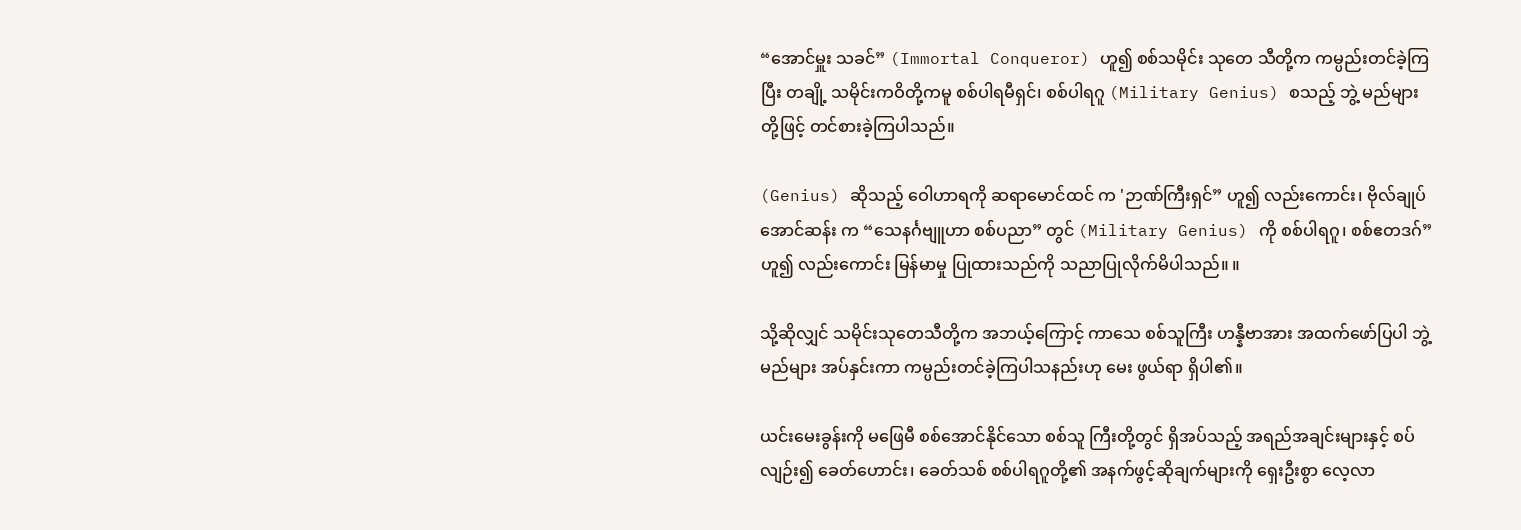“အောင်မှူး သခင်” (Immortal Conqueror) ဟူ၍ စစ်သမိုင်း သုတေ သီတို့က ကမ္ပည်းတင်ခဲ့ကြပြီး တချို့ သမိုင်းကဝိတို့ကမူ စစ်ပါရမီရှင်၊ စစ်ပါရဂူ (Military Genius) စသည့် ဘွဲ့ မည်များတို့ဖြင့် တင်စားခဲ့ကြပါသည်။

(Genius) ဆိုသည့် ဝေါဟာရကို ဆရာမောင်ထင် က 'ဉာဏ်ကြီးရှင်” ဟူ၍ လည်းကောင်း၊ ဗိုလ်ချုပ်အောင်ဆန်း က “သေနင်္ဂဗျူဟာ စစ်ပညာ” တွင် (Military Genius) ကို စစ်ပါရဂူ၊ စစ်ဧတဒဂ်” ဟူ၍ လည်းကောင်း မြန်မာမှု ပြုထားသည်ကို သညာပြုလိုက်မိပါသည်။ ။

သို့ဆိုလျှင် သမိုင်းသုတေသီတို့က အဘယ့်ကြောင့် ကာသေ စစ်သူကြီး ဟန္နီဗာအား အထက်ဖော်ပြပါ ဘွဲ့ မည်များ အပ်နှင်းကာ ကမ္ပည်းတင်ခဲ့ကြပါသနည်းဟု မေး ဖွယ်ရာ ရှိပါ၏။

ယင်းမေးခွန်းကို မဖြေမီ စစ်အောင်နိုင်သော စစ်သူ ကြီးတို့တွင် ရှိအပ်သည့် အရည်အချင်းများနှင့် စပ်လျဉ်း၍ ခေတ်ဟောင်း၊ ခေတ်သစ် စစ်ပါရဂူတို့၏ အနက်ဖွင့်ဆိုချက်များကို ရှေးဦးစွာ လေ့လာ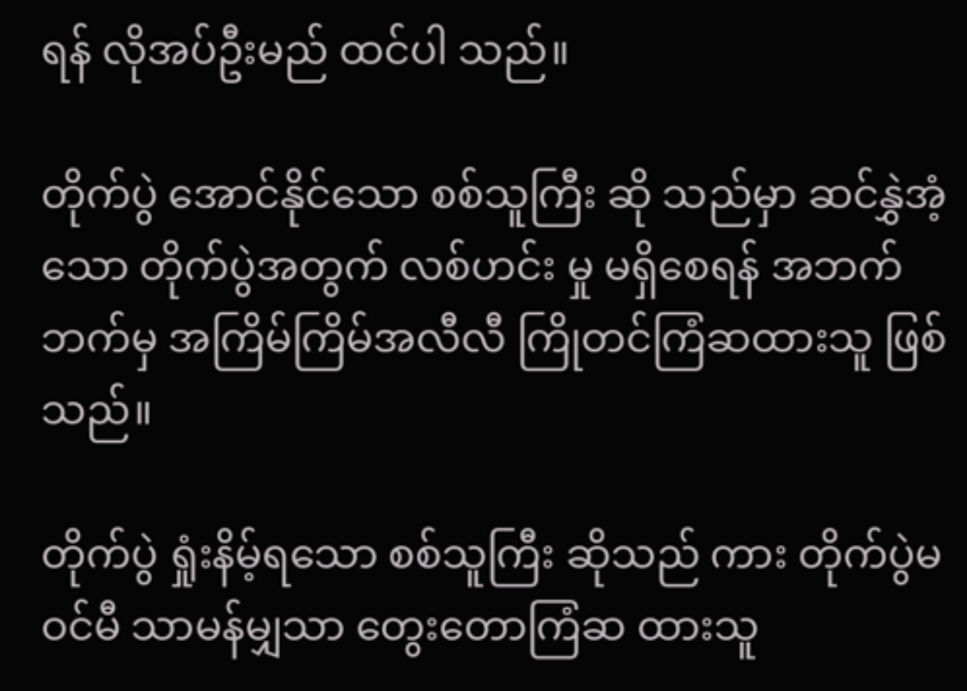ရန် လိုအပ်ဦးမည် ထင်ပါ သည်။

တိုက်ပွဲ အောင်နိုင်သော စစ်သူကြီး ဆို သည်မှာ ဆင်နွှဲအံ့သော တိုက်ပွဲအတွက် လစ်ဟင်း မှု မရှိစေရန် အဘက်ဘက်မှ အကြိမ်ကြိမ်အလီလီ ကြိုတင်ကြံဆထားသူ ဖြစ်သည်။

တိုက်ပွဲ ရှုံးနိမ့်ရသော စစ်သူကြီး ဆိုသည် ကား တိုက်ပွဲမဝင်မီ သာမန်မျှသာ တွေးတောကြံဆ ထားသူ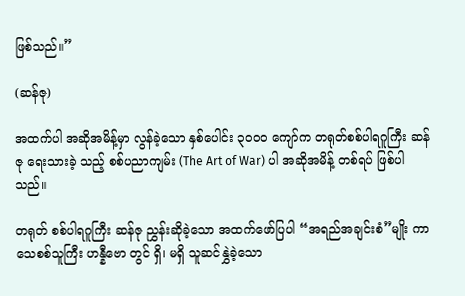ဖြစ်သည်။”

(ဆန်ဇု)

အထက်ပါ အဆိုအမိန့်မှာ လွန်ခဲ့သော နှစ်ပေါင်း ၃ဝဝဝ ကျော်က တရုတ်စစ်ပါရဂူကြီး ဆန်ဇု ရေးသားခဲ့ သည့် စစ်ပညာကျမ်း (The Art of War) ပါ အဆိုအမိန့် တစ်ရပ် ဖြစ်ပါသည်။

တရုတ် စစ်ပါရဂူကြီး ဆန်ဇု ညွှန်းဆိုခဲ့သော အထက်ဖော်ပြပါ “အရည်အချင်းစံ”မျိုး ကာသေစစ်သူကြီး ဟန္နီဗော တွင် ရှိ၊ မရှိ သူဆင်နွှဲခဲ့သော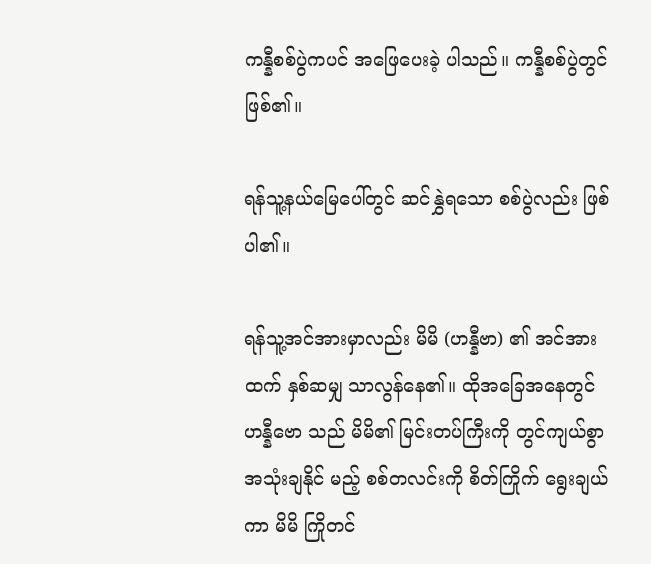ကန္နီစစ်ပွဲကပင် အဖြေပေးခဲ့ ပါသည်။ ကန္နီစစ်ပွဲတွင် ဖြစ်၏။

ရန်သူ့နယ်မြေပေါ်တွင် ဆင်နွှဲရသော စစ်ပွဲလည်း ဖြစ်ပါ၏။

ရန်သူ့အင်အားမှာလည်း မိမိ (ဟန္နီဗာ) ၏ အင်အား ထက် နှစ်ဆမျှ သာလွန်နေ၏။ ထိုအခြေအနေတွင် ဟန္နီဗော သည် မိမိ၏ မြင်းတပ်ကြီးကို တွင်ကျယ်စွာ အသုံးချနိုင် မည့် စစ်တလင်းကို စိတ်ကြိုက် ရွေးချယ်ကာ မိမိ ကြိုတင်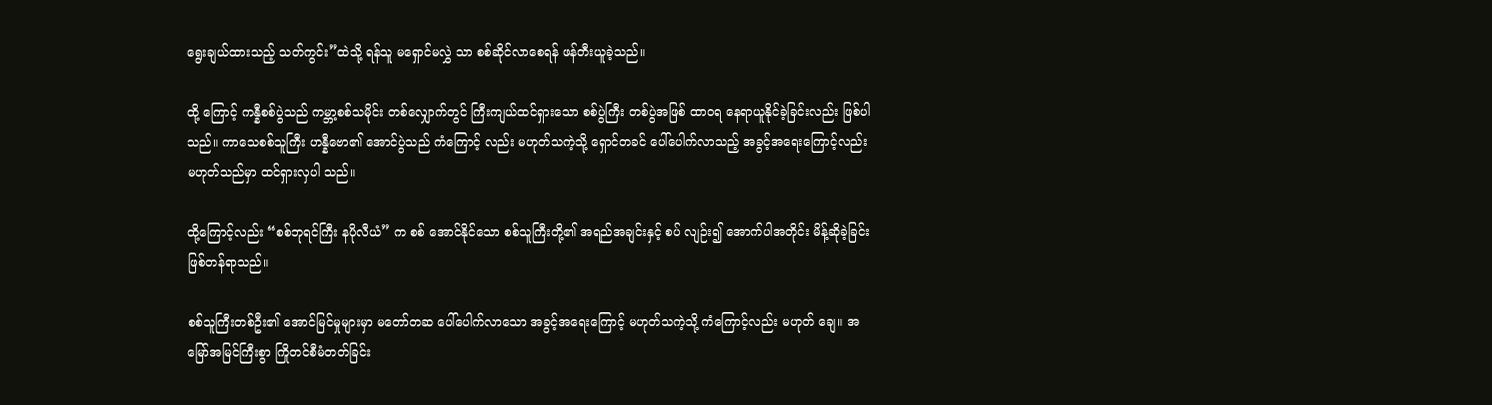ရွေးချယ်ထားသည့် သတ်ကွင်း”ထဲသို့ ရန်သူ မရှောင်မလွှဲ သာ စစ်ဆိုင်လာစေရန် ဖန်တီးယူခဲ့သည်။

ထို့ ကြောင့် ကန္နီစစ်ပွဲသည် ကမ္ဘာ့စစ်သမိုင်း တစ်လျှောက်တွင် ကြီးကျယ်ထင်ရှားသော စစ်ပွဲကြီး တစ်ပွဲအဖြစ် ထာဝရ နေရာယူနိုင်ခဲ့ခြင်းလည်း ဖြစ်ပါသည်။ ကာသေစစ်သူကြီး ဟန္နီဗော၏ အောင်ပွဲသည် ကံကြောင့် လည်း မဟုတ်သကဲ့သို့ ရှောင်တခင် ပေါ်ပေါက်လာသည့် အခွင့်အရေးကြောင့်လည်း မဟုတ်သည်မှာ ထင်ရှားလှပါ သည်။

ထို့ကြောင့်လည်း “စစ်ဘုရင်ကြီး နပိုလီယံ” က စစ် အောင်နိုင်သော စစ်သူကြီးတို့၏ အရည်အချင်းနှင့် စပ် လျဉ်း၍ အောက်ပါအတိုင်း မိန့်ဆိုခဲ့ခြင်း ဖြစ်တန်ရာသည်။

စစ်သူကြီးတစ်ဦး၏ အောင်မြင်မှုများမှာ မတော်တဆ ပေါ်ပေါက်လာသော အခွင့်အရေးကြောင့် မဟုတ်သကဲ့သို့ ကံကြောင့်လည်း မဟုတ် ချေ။ အမြော်အမြင်ကြီးစွာ ကြိုတင်စီမံတတ်ခြင်း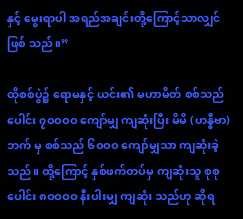နှင့် မွေးရာပါ အရည်အချင်းတို့ကြောင့်သာလျှင် ဖြစ် သည်။”

ထိုစစ်ပွဲ၌ ရောမနှင့် ယင်း၏ မဟာမိတ် စစ်သည် ပေါင်း ၇ဝဝဝဝ ကျော်မျှ ကျဆုံးပြီး မိမိ (ဟန္နီဗာ) ဘက် မှ စစ်သည် ၆ဝဝဝ ကျော်မျှသာ ကျဆုံးခဲ့သည်။ ထို့ကြောင့် နှစ်ဖက်တပ်မှ ကျဆုံးသူ စုစုပေါင်း ၈ဝဝဝဝ နီးပါးမျှ ကျဆုံး သည်ဟု ဆိုရ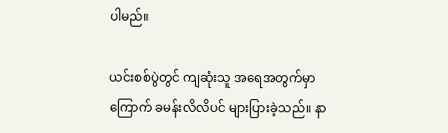ပါမည်။

ယင်းစစ်ပွဲတွင် ကျဆုံးသူ အရေအတွက်မှာ ကြောက် ခမန်းလိလိပင် များပြားခဲ့သည်။ နာ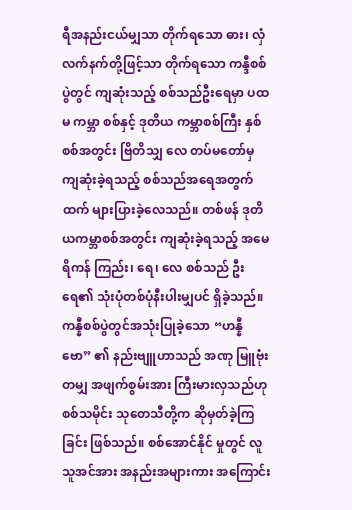ရီအနည်းငယ်မျှသာ တိုက်ရသော ဓား၊ လှံ လက်နက်တို့ဖြင့်သာ တိုက်ရသော ကန္ဒီစစ်ပွဲတွင် ကျဆုံးသည့် စစ်သည်ဦးရေမှာ ပထမ ကမ္ဘာ စစ်နှင့် ဒုတိယ ကမ္ဘာစစ်ကြီး နှစ်စစ်အတွင်း ဗြိတိသျှ လေ တပ်မတော်မှ ကျဆုံးခဲ့ရသည့် စစ်သည်အရေအတွက်ထက် များပြားခဲ့လေသည်။ တစ်ဖန် ဒုတိယကမ္ဘာစစ်အတွင်း ကျဆုံးခဲ့ရသည့် အမေရိကန် ကြည်း၊ ရေ၊ လေ စစ်သည် ဦးရေ၏ သုံးပုံတစ်ပုံနီးပါးမျှပင် ရှိခဲ့သည်။ ကန္နီစစ်ပွဲတွင်အသုံးပြုခဲ့သော “ဟန္နီဗော” ၏ နည်းဗျူဟာသည် အဏု မြူဗုံးတမျှ အဖျက်စွမ်းအား ကြီးမားလှသည်ဟု စစ်သမိုင်း သုတေသီတို့က ဆိုမှတ်ခဲ့ကြခြင်း ဖြစ်သည်။ စစ်အောင်နိုင် မှုတွင် လူသူအင်အား အနည်းအများကား အကြောင်း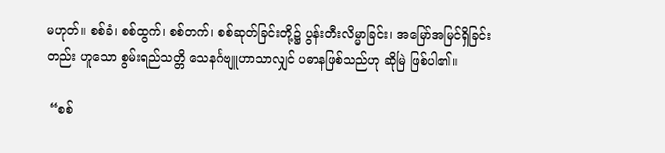မဟုတ်။ စစ်ခံ၊ စစ်ထွက်၊ စစ်တက်၊ စစ်ဆုတ်ခြင်းတို့၌ ပွန်းတီးလိမ္မာခြင်း၊ အမြော်အမြင်ရှိခြင်းတည်း ဟူသော စွမ်းရည်သတ္တိ သေနင်္ဂဗျူဟာသာလျှင် ပဓာနဖြစ်သည်ဟု ဆိုမြဲ ဖြစ်ပါ၏။

 “စစ်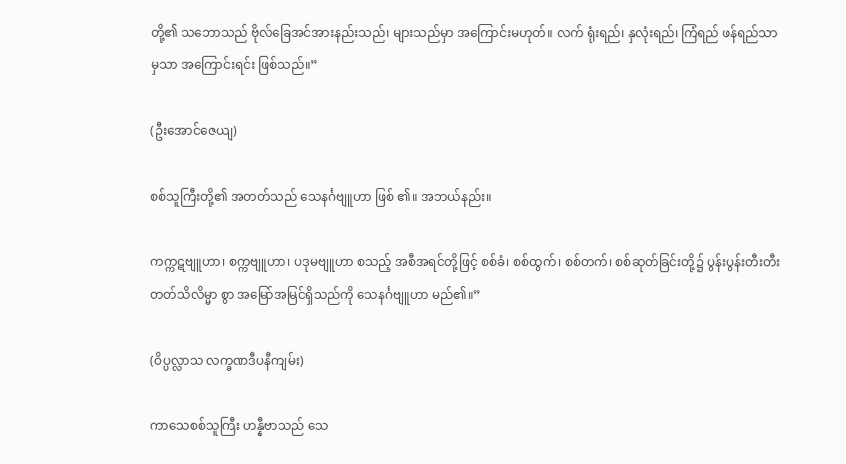တို့၏ သဘောသည် ဗိုလ်ခြေအင်အားနည်းသည်၊ များသည်မှာ အကြောင်းမဟုတ်။ လက် ရုံးရည်၊ နှလုံးရည်၊ ကြံရည် ဖန်ရည်သာမှသာ အကြောင်းရင်း ဖြစ်သည်။”

(ဦးအောင်ဇေယျ)

စစ်သူကြီးတို့၏ အတတ်သည် သေနင်္ဂဗျူဟာ ဖြစ် ၏။ အဘယ်နည်း။

ကက္ကဋဗျူဟာ၊ စက္ကဗျူဟာ၊ ပဒုမဗျူဟာ စသည့် အစီအရင်တို့ဖြင့် စစ်ခံ၊ စစ်ထွက်၊ စစ်တက်၊ စစ်ဆုတ်ခြင်းတို့၌ ပွန်းပွန်းတီးတီး တတ်သိလိမ္မာ စွာ အမြော်အမြင်ရှိသည်ကို သေနင်္ဂဗျူဟာ မည်၏။”

(ဝိပ္ပလ္လာသ လက္ခဏဒီပနီကျမ်း)

ကာသေစစ်သူကြီး ဟန္နီဗာသည် သေ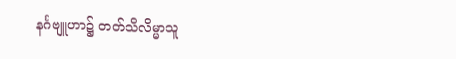နင်္ဂဗျူဟာ၌ တတ်သိလိမ္မာသူ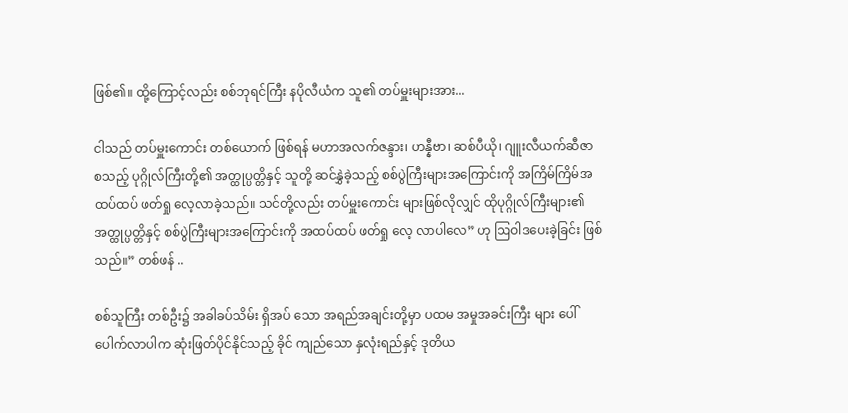ဖြစ်၏။ ထို့ကြောင့်လည်း စစ်ဘုရင်ကြီး နပိုလီယံက သူ၏ တပ်မှူးများအား...

ငါသည် တပ်မှူးကောင်း တစ်ယောက် ဖြစ်ရန် မဟာအလက်ဇန္ဒား၊ ဟန္နီဗာ၊ ဆစ်ပီယို၊ ဂျူးလီယက်ဆီဇာ စသည့် ပုဂ္ဂိုလ်ကြီးတို့၏ အတ္ထုပ္ပတ္တိနှင့် သူတို့ ဆင်နွှဲခဲ့သည့် စစ်ပွဲကြီးများအကြောင်းကို အကြိမ်ကြိမ်အထပ်ထပ် ဖတ်ရှု လေ့လာခဲ့သည်။ သင်တို့လည်း တပ်မှူးကောင်း များဖြစ်လိုလျှင် ထိုပုဂ္ဂိုလ်ကြီးများ၏ အတ္ထုပ္ပတ္တိနှင့် စစ်ပွဲကြီးများအကြောင်းကို အထပ်ထပ် ဖတ်ရှု လေ့ လာပါလေ” ဟု ဩဝါဒပေးခဲ့ခြင်း ဖြစ်သည်။” တစ်ဖန် ..

စစ်သူကြီး တစ်ဦး၌ အခါခပ်သိမ်း ရှိအပ် သော အရည်အချင်းတို့မှာ ပထမ အမှုအခင်းကြီး များ ပေါ်ပေါက်လာပါက ဆုံးဖြတ်ပိုင်နိုင်သည့် ခိုင် ကျည်သော နှလုံးရည်နှင့် ဒုတိယ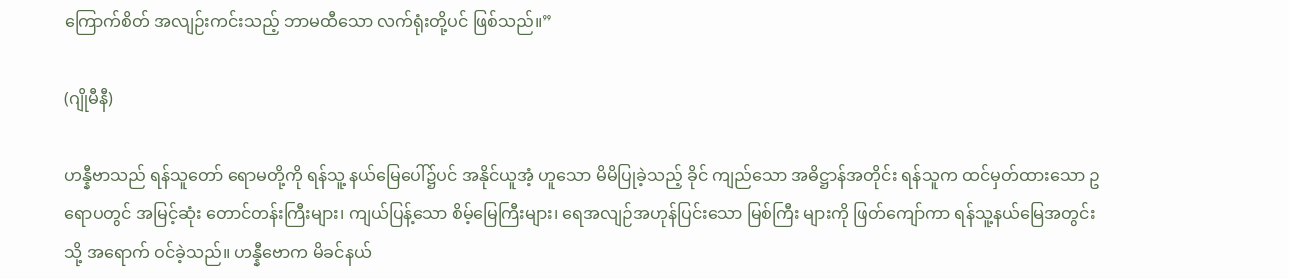ကြောက်စိတ် အလျဉ်းကင်းသည့် ဘာမထီသော လက်ရုံးတို့ပင် ဖြစ်သည်။”

(ဂျိုမီနီ)

ဟန္နီဗာသည် ရန်သူတော် ရောမတို့ကို ရန်သူ့ နယ်မြေပေါ်၌ပင် အနိုင်ယူအံ့ ဟူသော မိမိပြုခဲ့သည့် ခိုင် ကျည်သော အဓိဋ္ဌာန်အတိုင်း ရန်သူက ထင်မှတ်ထားသော ဥရောပတွင် အမြင့်ဆုံး တောင်တန်းကြီးများ၊ ကျယ်ပြန့်သော စိမ့်မြေကြီးများ၊ ရေအလျဉ်အဟုန်ပြင်းသော မြစ်ကြီး များကို ဖြတ်ကျော်ကာ ရန်သူ့နယ်မြေအတွင်းသို့ အရောက် ဝင်ခဲ့သည်။ ဟန္နီဗောက မိခင်နယ်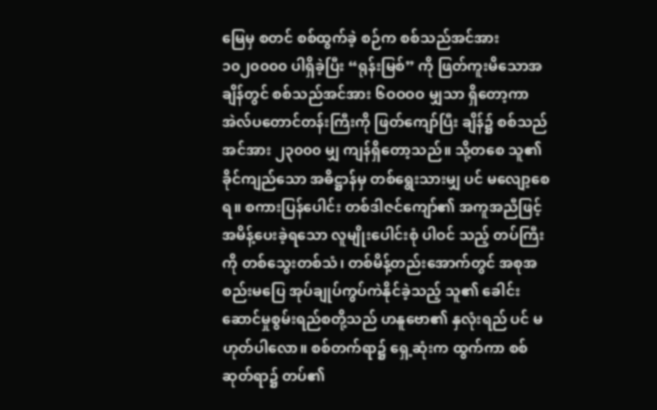မြေမှ စတင် စစ်ထွက်ခဲ့ စဉ်က စစ်သည်အင်အား ၁၀၂၀၀၀၀ ပါရှိခဲ့ပြီး “ရုန်းမြစ်” ကို ဖြတ်ကူးမိသောအချိန်တွင် စစ်သည်အင်အား ၆ဝဝဝဝ မျှသာ ရှိတော့ကာ အဲလ်ပတောင်တန်းကြီးကို ဖြတ်ကျော်ပြီး ချိန်၌ စစ်သည်အင်အား ၂၃၀၀၀ မျှ ကျန်ရှိတော့သည်။ သို့တစေ သူ၏ ခိုင်ကျည်သော အဓိဋ္ဌာန်မှ တစ်ရွေးသားမျှ ပင် မလျော့စေရ။ စကားပြန်ပေါင်း တစ်ဒါဇင်ကျော်၏ အကူအညီဖြင့် အမိန့်ပေးခဲ့ရသော လူမျိုးပေါင်းစုံ ပါဝင် သည့် တပ်ကြီးကို တစ်သွေးတစ်သံ၊ တစ်မိန့်တည်းအောက်တွင် အစုအစည်းမပြေ အုပ်ချုပ်ကွပ်ကဲနိုင်ခဲ့သည့် သူ၏ ခေါင်းဆောင်မှုစွမ်းရည်စတို့သည် ဟနူဗော၏ နှလုံးရည် ပင် မဟုတ်ပါလော။ စစ်တက်ရာ၌ ရှေ့ဆုံးက ထွက်ကာ စစ်ဆုတ်ရာ၌ တပ်၏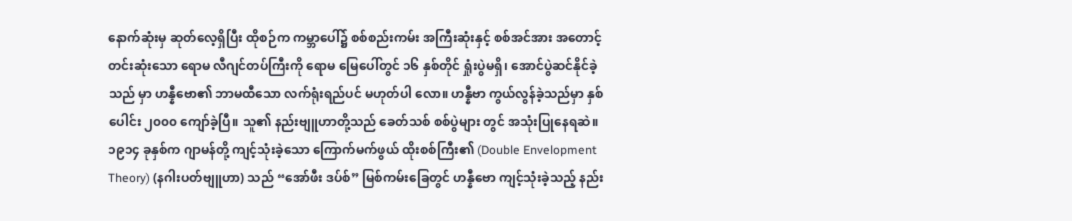နောက်ဆုံးမှ ဆုတ်လေ့ရှိပြီး ထိုစဉ်က ကမ္ဘာပေါ်၌ စစ်စည်းကမ်း အကြီးဆုံးနှင့် စစ်အင်အား အတောင့်တင်းဆုံးသော ရောမ လီဂျင်တပ်ကြီးကို ရောမ မြေပေါ်တွင် ၁၆ နှစ်တိုင် ရှုံးပွဲမရှိ၊ အောင်ပွဲဆင်နိုင်ခဲ့သည် မှာ ဟန္နီဗော၏ ဘာမထီသော လက်ရုံးရည်ပင် မဟုတ်ပါ လော။ ဟန္နီဗာ ကွယ်လွန်ခဲ့သည်မှာ နှစ်ပေါင်း ၂၀၀၀ ကျော်ခဲ့ပြီ။ သူ၏ နည်းဗျူဟာတို့သည် ခေတ်သစ် စစ်ပွဲများ တွင် အသုံးပြုနေရဆဲ။ ၁၉၁၄ ခုနှစ်က ဂျာမန်တို့ ကျင့်သုံးခဲ့သော ကြောက်မက်ဖွယ် ထိုးစစ်ကြီး၏ (Double Envelopment Theory) (နဂါးပတ်ဗျူဟာ) သည် “အော်ဖီး ဒပ်စ်” မြစ်ကမ်းခြေတွင် ဟန္နီဗော ကျင့်သုံးခဲ့သည့် နည်း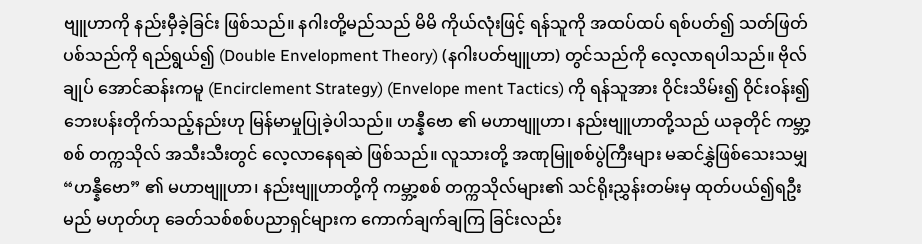ဗျူဟာကို နည်းမှီခဲ့ခြင်း ဖြစ်သည်။ နဂါးတို့မည်သည် မိမိ ကိုယ်လုံးဖြင့် ရန်သူကို အထပ်ထပ် ရစ်ပတ်၍ သတ်ဖြတ် ပစ်သည်ကို ရည်ရွယ်၍ (Double Envelopment Theory) (နဂါးပတ်ဗျူဟာ) တွင်သည်ကို လေ့လာရပါသည်။ ဗိုလ်ချုပ် အောင်ဆန်းကမူ (Encirclement Strategy) (Envelope ment Tactics) ကို ရန်သူအား ဝိုင်းသိမ်း၍ ဝိုင်းဝန်း၍ ဘေးပန်းတိုက်သည့်နည်းဟု မြန်မာမှုပြုခဲ့ပါသည်။ ဟန္နီဗော ၏ မဟာဗျူဟာ၊ နည်းဗျူဟာတို့သည် ယခုတိုင် ကမ္ဘာ့စစ် တက္ကသိုလ် အသီးသီးတွင် လေ့လာနေရဆဲ ဖြစ်သည်။ လူသားတို့ အဏုမြူစစ်ပွဲကြီးများ မဆင်နွှဲဖြစ်သေးသမျှ “ဟန္နီဗော” ၏ မဟာဗျူဟာ၊ နည်းဗျူဟာတို့ကို ကမ္ဘာ့စစ် တက္ကသိုလ်များ၏ သင်ရိုးညွှန်းတမ်းမှ ထုတ်ပယ်၍ရဦးမည် မဟုတ်ဟု ခေတ်သစ်စစ်ပညာရှင်များက ကောက်ချက်ချကြ ခြင်းလည်း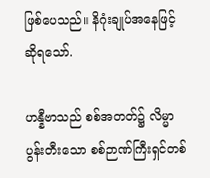ဖြစ်ပေသည်။ နိဂုံးချုပ်အနေဖြင့် ဆိုရသော်.

ဟန္နီဗာသည် စစ်အတတ်၌ လိမ္မာပွန်းတီးသော စစ်ဉာဏ်ကြီးရှင်တစ်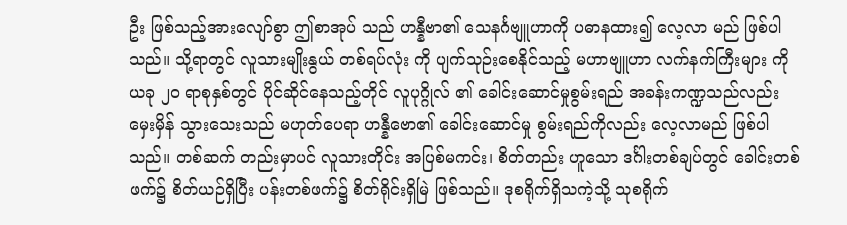ဦး ဖြစ်သည့်အားလျော်စွာ ဤစာအုပ် သည် ဟန္နီဗာ၏ သေနင်္ဂဗျူဟာကို ပဓာနထား၍ လေ့လာ မည် ဖြစ်ပါသည်။ သို့ရာတွင် လူသားမျိုးနွယ် တစ်ရပ်လုံး ကို ပျက်သုဉ်းစေနိုင်သည့် မဟာဗျူဟာ လက်နက်ကြီးများ ကို ယခု ၂၀ ရာစုနှစ်တွင် ပိုင်ဆိုင်နေသည့်တိုင် လူပုဂ္ဂိုလ် ၏ ခေါင်းဆောင်မှုစွမ်းရည် အခန်းကဏ္ဍသည်လည်း မှေးမှိန် သွားသေးသည် မဟုတ်ပေရာ ဟန္နီဗော၏ ခေါင်းဆောင်မှု စွမ်းရည်ကိုလည်း လေ့လာမည် ဖြစ်ပါသည်။ တစ်ဆက် တည်းမှာပင် လူသားတိုင်း အပြစ်မကင်း၊ စိတ်တည်း ဟူသော ဒင်္ဂါးတစ်ချပ်တွင် ခေါင်းတစ်ဖက်၌ စိတ်ယဉ်ရှိပြီး ပန်းတစ်ဖက်၌ စိတ်ရိုင်းရှိမြဲ ဖြစ်သည်။ ဒုစရိုက်ရှိသကဲ့သို့ သုစရိုက်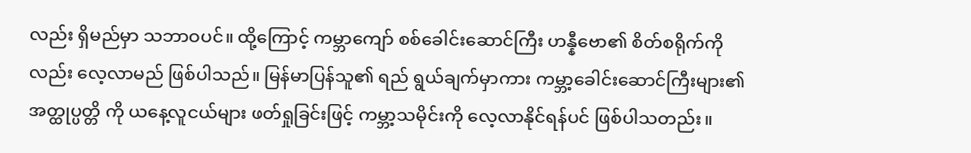လည်း ရှိမည်မှာ သဘာဝပင်။ ထို့ကြောင့် ကမ္ဘာကျော် စစ်ခေါင်းဆောင်ကြီး ဟန္နီဗော၏ စိတ်စရိုက်ကို လည်း လေ့လာမည် ဖြစ်ပါသည်။ မြန်မာပြန်သူ၏ ရည် ရွယ်ချက်မှာကား ကမ္ဘာ့ခေါင်းဆောင်ကြီးများ၏ အတ္ထုပ္ပတ္တိ ကို ယနေ့လူငယ်များ ဖတ်ရှုခြင်းဖြင့် ကမ္ဘာ့သမိုင်းကို လေ့လာနိုင်ရန်ပင် ဖြစ်ပါသတည်း။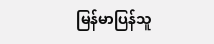မြန်မာပြန်သူ